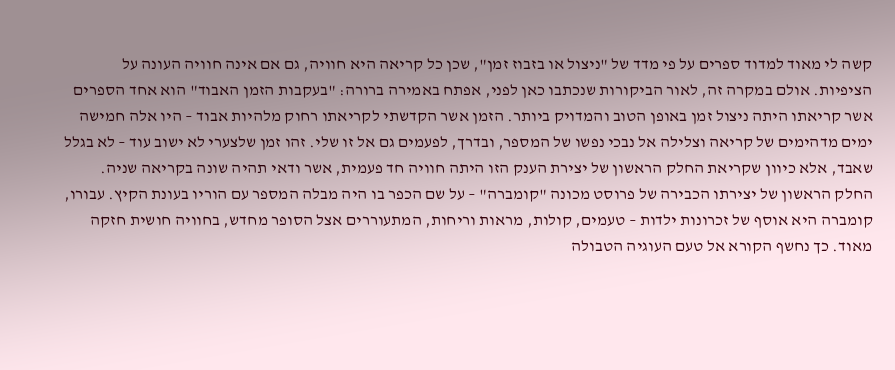קשה לי מאוד למדוד ספרים על פי מדד של "ניצול או בזבוז זמן", שכן כל קריאה היא חוויה, גם אם אינה חוויה העונה על הציפיות. אולם במקרה זה, לאור הביקורות שנכתבו כאן לפני, אפתח באמירה ברורה: "בעקבות הזמן האבוד" הוא אחד הספרים אשר קריאתו היתה ניצול זמן באופן הטוב והמדויק ביותר. הזמן אשר הקדשתי לקריאתו רחוק מלהיות אבוד – היו אלה חמישה ימים מדהימים של קריאה וצלילה אל נבכי נפשו של המספר, ובדרך, לפעמים גם אל זו שלי. זהו זמן שלצערי לא ישוב עוד – לא בגלל שאבד, אלא כיוון שקריאת החלק הראשון של יצירת הענק הזו היתה חוויה חד פעמית, אשר ודאי תהיה שונה בקריאה שניה.
החלק הראשון של יצירתו הכבירה של פרוסט מכונה "קומברה" – על שם הכפר בו היה מבלה המספר עם הוריו בעונת הקיץ. עבורו, קומברה היא אוסף של זכרונות ילדות – טעמים, קולות, מראות וריחות, המתעוררים אצל הסופר מחדש, בחוויה חושית חזקה מאוד. כך נחשף הקורא אל טעם העוגיה הטבולה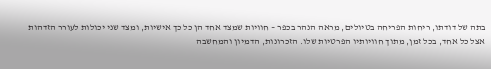בתה של דודתו, ריחות הפריחה בטיולים, מראה הנהר בכפר – חוויות שמצד אחד הן כל כך אישיות, ומצד שני יכולות לעורר הזדהות אצל כל אחד, בכל זמן, מתוך חוויותיו הפרטיות שלו. הזכרונות, הדמיון והמחשבה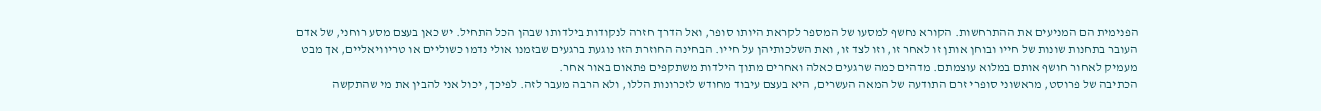הפנימית הם המניעים את ההתרחשות. הקורא נחשף למסעו של המספר לקראת היותו סופר, ואל הדרך חזרה לנקודות בילדותו שבהן הכל התחיל. יש כאן בעצם מסע רוחני, של אדם העובר בתחנות שונות של חייו ובוחן אותן זו לאחר זו, וזו לצד זו, ואת השלכותיהן על חייו. הבחינה החוזרת הזו נוגעת ברגעים שבזמנו אולי נדמו כשוליים או טריוויאליים, אך מבט מעמיק לאחור חושף אותם במלוא עוצמתם. מדהים כמה שרגעים כאלה ואחרים מתוך הילדות משתקפים פתאום באור אחר.
הכתיבה של פרוסט, מראשוני סופרי זרם התודעה של המאה העשרים, היא בעצם עיבוד מחודש לזכרונות הללו, ולא הרבה מעבר לזה. לפיכך, יכול אני להבין את מי שהתקשה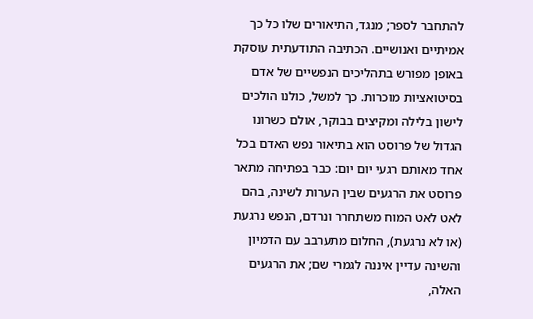להתחבר לספר; מנגד, התיאורים שלו כל כך אמיתיים ואנושיים. הכתיבה התודעתית עוסקת באופן מפורש בתהליכים הנפשיים של אדם בסיטואציות מוכרות. כך למשל, כולנו הולכים לישון בלילה ומקיצים בבוקר, אולם כשרונו הגדול של פרוסט הוא בתיאור נפש האדם בכל אחד מאותם רגעי יום יום: כבר בפתיחה מתאר פרוסט את הרגעים שבין הערות לשינה, בהם לאט לאט המוח משתחרר ונרדם, הנפש נרגעת (או לא נרגעת), החלום מתערבב עם הדמיון והשינה עדיין איננה לגמרי שם; את הרגעים האלה,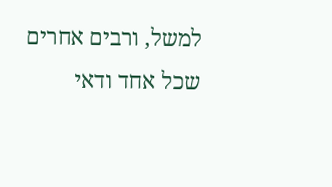למשל, ורבים אחרים שכל אחד ודאי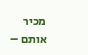מכיר אותם –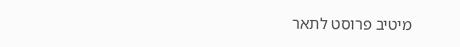מיטיב פרוסט לתאר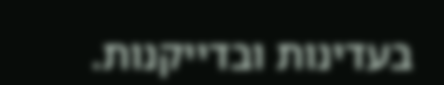בעדינות ובדייקנות.